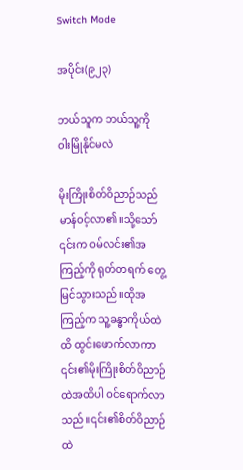Switch Mode

အပိုင်း(၉၂၃)

ဘယ်သူက ဘယ်သူ့ကို ဝါးမြိုနိုင်မလဲ

မိုးကြိုးစိတ်ဝိညာဉ်သည် မာန်ဝင့်လာ၏။သို့သော် ၎င်းက ဝမ်လင်း၏အကြည့်ကို ရုတ်တရက် တွေ့မြင်သွားသည်။ထိုအကြည့်က သူ့ခန္ဓာကိုယ်ထဲထိ ထွင်းဖောက်လာကာ ၎င်း၏မိုးကြိုးစိတ်ဝိညာဉ်ထဲအထိပါ ဝင်ရောက်လာသည်။၎င်း၏စိတ်ဝိညာဉ်ထဲ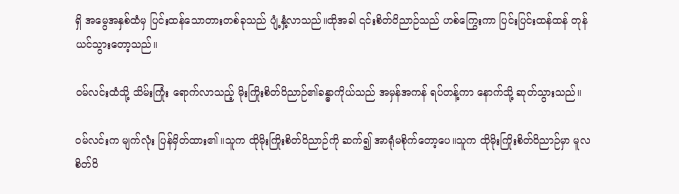ရှိ အမွေအနှစ်ထံမှ ပြင်းထန်သောတားတစ်ခုသည် ပျံ့နှံ့လာသည်။ထိုအခါ ၎င်းစိတ်ဝိညာဉ်သည် ဟစ်ကြွေးကာ ပြင်းပြင်းထန်ထန် တုန်ယင်သွားတော့သည်။

ဝမ်လင်းထံသို့ သိမ်းကြုံး ရောက်လာသည့် မိုးကြိုးစိတ်ဝိညာဉ်၏ခန္ဓာကိုယ်သည် အမှန်အကန် ရပ်တန့်ကာ နောက်သို့ ဆုတ်သွားသည်။

ဝမ်လင်းက မျက်လုံး ပြန်မှိတ်ထား၏။သူက ထိုမိုးကြိုးစိတ်ဝိညာဉ်ကို ဆက်၍ အာရုံမစိုက်တော့ပေ။သူက ထိုမိုးကြိုးစိတ်ဝိညာဉ်မှာ မူလစိတ်ဝိ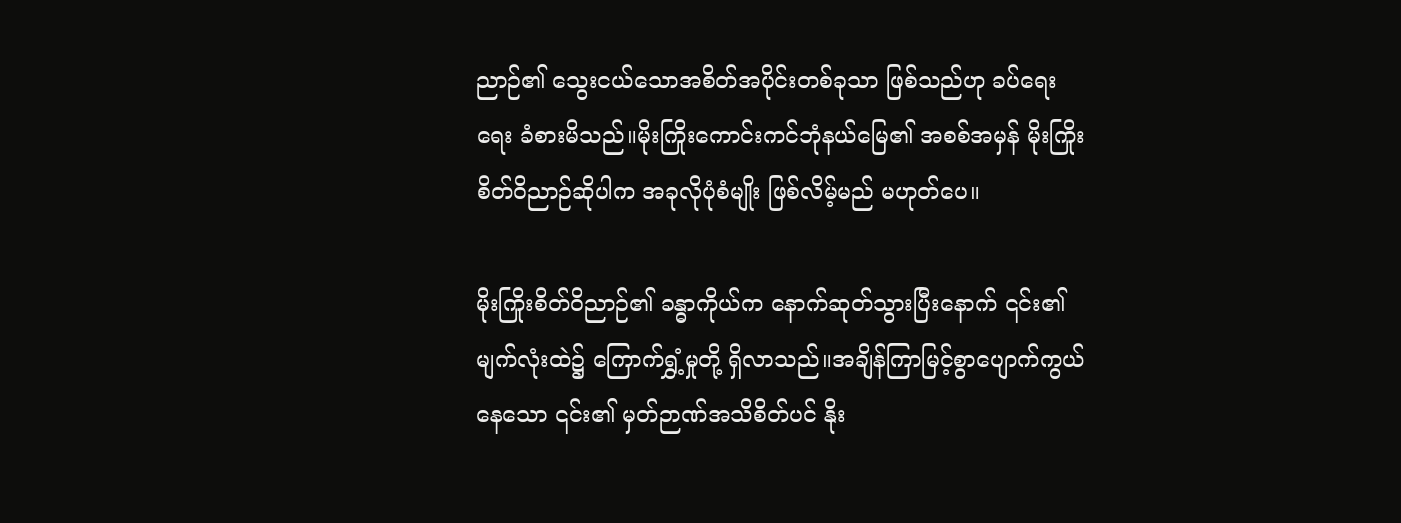ညာဉ်၏ သွေးငယ်သောအစိတ်အပိုင်းတစ်ခုသာ ဖြစ်သည်ဟု ခပ်ရေးရေး ခံစားမိသည်။မိုးကြိုးကောင်းကင်ဘုံနယ်မြေ၏ အစစ်အမှန် မိုးကြိုးစိတ်ဝိညာဉ်ဆိုပါက အခုလိုပုံစံမျိုး ဖြစ်လိမ့်မည် မဟုတ်ပေ။

မိုးကြိုးစိတ်ဝိညာဉ်၏ ခန္ဓာကိုယ်က နောက်ဆုတ်သွားပြီးနောက် ၎င်း၏မျက်လုံးထဲ၌ ကြောက်ရွှံ့မှုတို့ ရှိလာသည်။အချိန်ကြာမြင့်စွာပျောက်ကွယ်နေသော ၎င်း၏ မှတ်ဉာဏ်အသိစိတ်ပင် နိုး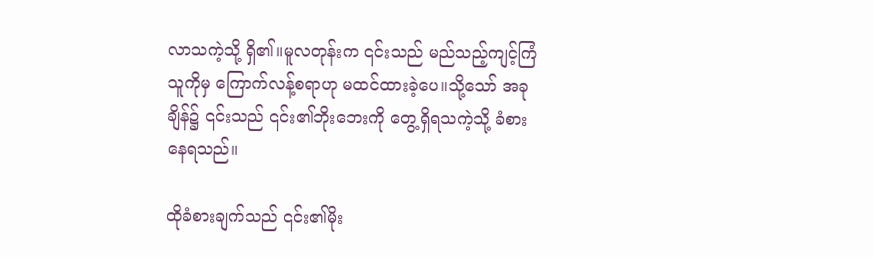လာသကဲ့သို့ ရှိ၏။မူလတုန်းက ၎င်းသည် မည်သည့်ကျင့်ကြံသူကိုမှ ကြောက်လန့်စရာဟု မထင်ထားခဲ့ပေ။သို့သော် အခုချိန်၌ ၎င်းသည် ၎င်း၏ဘိုးဘေးကို တွေ့ရှိရသကဲ့သို့ ခံစားနေရသည်။

ထိုခံစားချက်သည် ၎င်း၏မိုး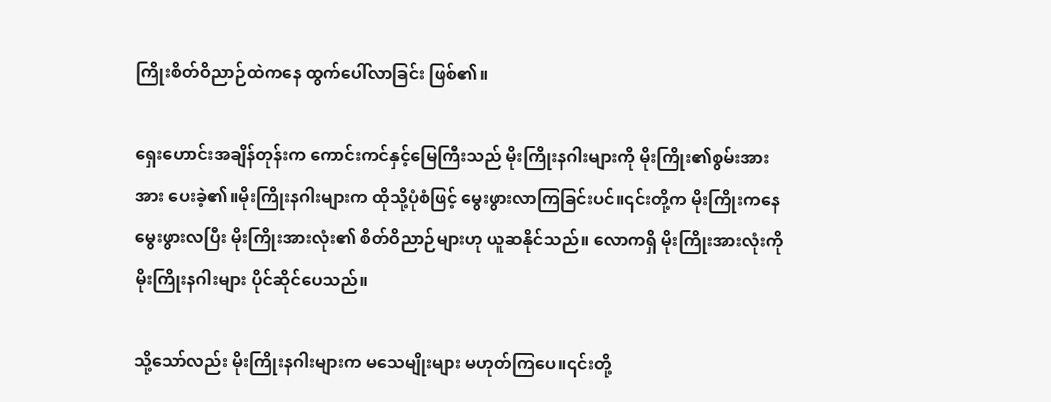ကြိုးစိတ်ဝိညာဉ်ထဲကနေ ထွက်ပေါ်လာခြင်း ဖြစ်၏။

ရှေးဟောင်းအချိန်တုန်းက ကောင်းကင်နှင့်မြေကြီးသည် မိုးကြိုးနဂါးများကို မိုးကြိုး၏စွမ်းအား အား ပေးခဲ့၏။မိုးကြိုးနဂါးများက ထိုသို့ပုံစံဖြင့် မွေးဖွားလာကြခြင်းပင်။၎င်းတို့က မိုးကြိုးကနေ မွေးဖွားလပြီး မိုးကြိုးအားလုံး၏ စိတ်ဝိညာဉ်များဟု ယူဆနိုင်သည်။ လောကရှိ မိုးကြိုးအားလုံးကို မိုးကြိုးနဂါးများ ပိုင်ဆိုင်ပေသည်။

သို့သော်လည်း မိုးကြိုးနဂါးများက မသေမျိုးများ မဟုတ်ကြပေ။၎င်းတို့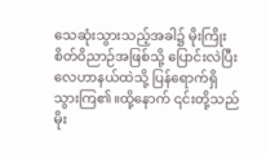သေဆုံးသွားသည့်အခါ၌ မိုးကြိုးစိတ်ဝိညာဉ်အဖြစ်သို့ ပြောင်းလဲပြီး လေဟာနယ်ထဲသို့ ပြန်ရောက်ရှိသွားကြ၏။ထို့နောက် ၎င်းတို့သည် မိုး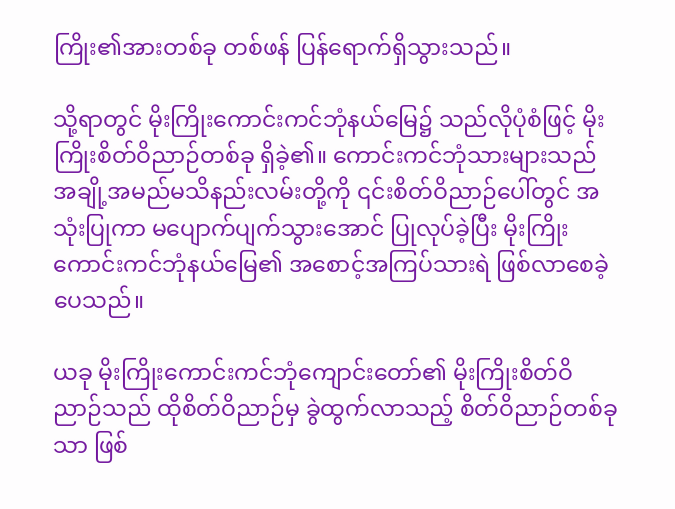ကြိုး၏အားတစ်ခု တစ်ဖန် ပြန်ရောက်ရှိသွားသည်။

သို့ရာတွင် မိုးကြိုးကောင်းကင်ဘုံနယ်မြေ၌ သည်လိုပုံစံဖြင့် မိုးကြိုးစိတ်ဝိညာဉ်တစ်ခု ရှိခဲ့၏။ ကောင်းကင်ဘုံသားများသည် အချို့အမည်မသိနည်းလမ်းတို့ကို ၎င်းစိတ်ဝိညာဉ်ပေါ်တွင် အသုံးပြုကာ မပျောက်ပျက်သွားအောင် ပြုလုပ်ခဲ့ပြီး မိုးကြိုးကောင်းကင်ဘုံနယ်မြေ၏ အစောင့်အကြပ်သားရဲ ဖြစ်လာစေခဲ့ပေသည်။

ယခု မိုးကြိုးကောင်းကင်ဘုံကျောင်းတော်၏ မိုးကြိုးစိတ်ဝိညာဉ်သည် ထိုစိတ်ဝိညာဉ်မှ ခွဲထွက်လာသည့် စိတ်ဝိညာဉ်တစ်ခုသာ ဖြစ်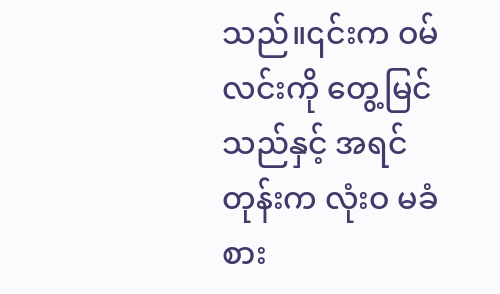သည်။၎င်းက ဝမ်လင်းကို တွေ့မြင်သည်နှင့် အရင်တုန်းက လုံးဝ မခံစား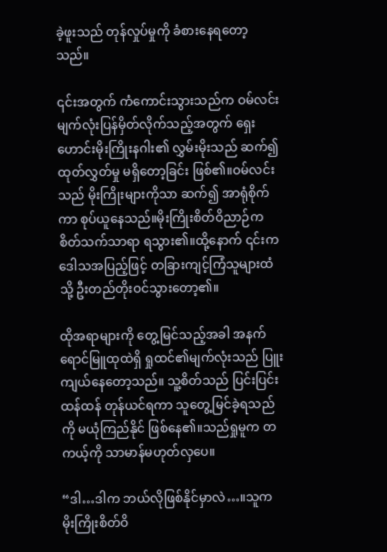ခဲ့ဖူးသည် တုန်လှုပ်မှုကို ခံစားနေရတော့သည်။

၎င်းအတွက် ကံကောင်းသွားသည်က ဝမ်လင်းမျက်လုံးပြန်မှိတ်လိုက်သည့်အတွက် ရှေးဟောင်းမိုးကြိုးနဂါး၏ လွှမ်းမိုးသည် ဆက်၍ ထုတ်လွှတ်မှု မရှိတော့ခြင်း ဖြစ်၏။ဝမ်လင်းသည် မိုးကြိုးများကိုသာ ဆက်၍ အာရုံစိုက်ကာ စုပ်ယူနေသည်။မိုးကြိုးစိတ်ဝိညာဉ်က စိတ်သက်သာရာ ရသွား၏။ထို့နောက် ၎င်းက ဒေါသအပြည့်ဖြင့် တခြားကျင့်ကြံသူများထံသို့ ဦးတည်တိုးဝင်သွားတော့၏။

ထိုအရာများကို တွေ့မြင်သည့်အခါ အနက်ရောင်မြူထုထဲရှိ ရှုထင်၏မျက်လုံးသည် ပြူးကျယ်နေတော့သည်။ သူ့စိတ်သည် ပြင်းပြင်းထန်ထန် တုန်ယင်ရကာ သူတွေ့မြင်ခဲ့ရသည်ကို မယုံကြည်နိုင် ဖြစ်နေ၏။သည်ရှုမူက တကယ့်ကို သာမာန်မဟုတ်လှပေ။

“ဒါ…ဒါက ဘယ်လိုဖြစ်နိုင်မှာလဲ…။သူက မိုးကြိုးစိတ်ဝိ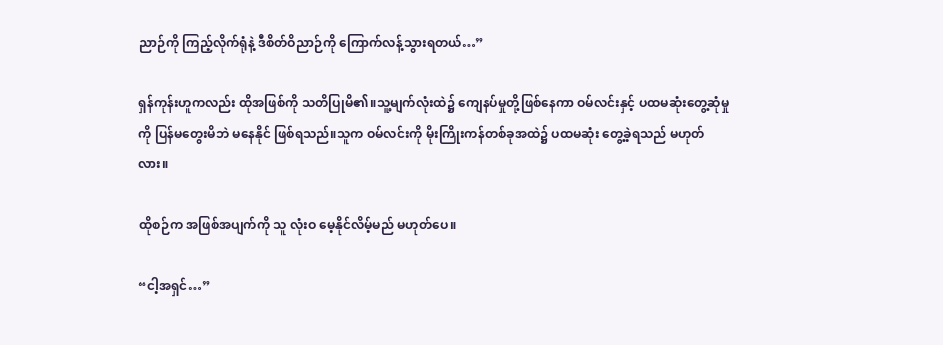ညာဉ်ကို ကြည့်လိုက်ရုံနဲ့ ဒီစိတ်ဝိညာဉ်ကို ကြောက်လန့်သွားရတယ်…”

ရှန်ကုန်းဟူကလည်း ထိုအဖြစ်ကို သတိပြုမိ၏။သူ့မျက်လုံးထဲ၌ ကျေနပ်မှုတို့ဖြစ်နေကာ ဝမ်လင်းနှင့် ပထမဆုံးတွေ့ဆုံမှုကို ပြန်မတွေးမိဘဲ မနေနိုင် ဖြစ်ရသည်။သူက ဝမ်လင်းကို မိုးကြိုးကန်တစ်ခုအထဲ၌ ပထမဆုံး တွေ့ခဲ့ရသည် မဟုတ်လား။

ထိုစဉ်က အဖြစ်အပျက်ကို သူ လုံးဝ မေ့နိုင်လိမ့်မည် မဟုတ်ပေ။

“ငါ့အရှင်…”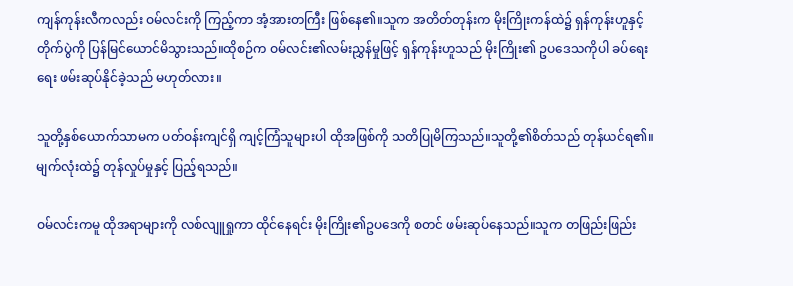ကျန်ကုန်းလီကလည်း ဝမ်လင်းကို ကြည့်ကာ အံ့အားတကြီး ဖြစ်နေ၏။သူက အတိတ်တုန်းက မိုးကြိုးကန်ထဲ၌ ရှန်ကုန်းဟူနှင့် တိုက်ပွဲကို ပြန်မြင်ယောင်မိသွားသည်။ထိုစဉ်က ဝမ်လင်း၏လမ်းညွှန်မှုဖြင့် ရှန်ကုန်းဟူသည် မိုးကြိုး၏ ဥပဒေသကိုပါ ခပ်ရေးရေး ဖမ်းဆုပ်နိုင်ခဲ့သည် မဟုတ်လား။

သူတို့နှစ်ယောက်သာမက ပတ်ဝန်းကျင်ရှိ ကျင့်ကြံသူများပါ ထိုအဖြစ်ကို သတိပြုမိကြသည်။သူတို့၏စိတ်သည် တုန်ယင်ရ၏။မျက်လုံးထဲ၌ တုန်လှုပ်မှုနှင့် ပြည့်ရသည်။

ဝမ်လင်းကမူ ထိုအရာများကို လစ်လျူရှုကာ ထိုင်နေရင်း မိုးကြိုး၏ဥပဒေကို စတင် ဖမ်းဆုပ်နေသည်။သူက တဖြည်းဖြည်း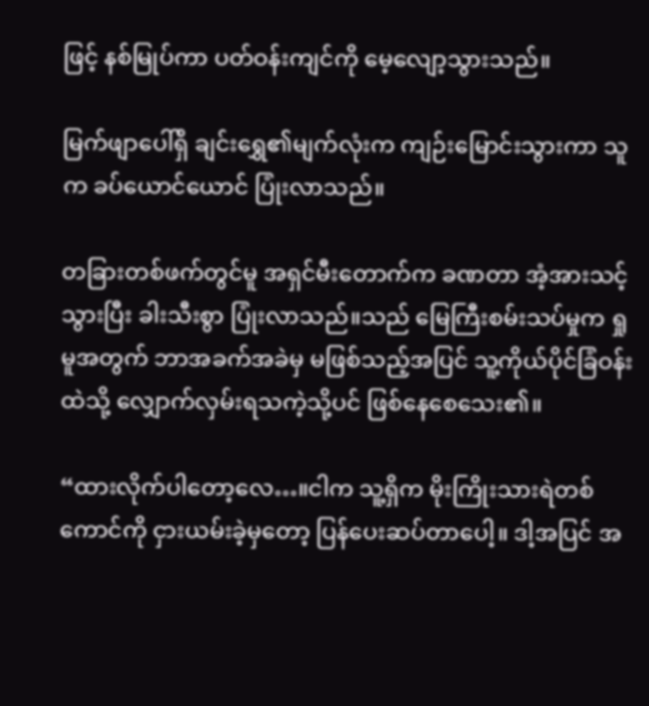ဖြင့် နစ်မြုပ်ကာ ပတ်ဝန်းကျင်ကို မေ့လျော့သွားသည်။

မြက်ဖျာပေါ်ရှိ ချင်းရွှေ၏မျက်လုံးက ကျဉ်းမြောင်းသွားကာ သူက ခပ်ယောင်ယောင် ပြုံးလာသည်။

တခြားတစ်ဖက်တွင်မူ အရှင်မီးတောက်က ခဏတာ အံ့အားသင့်သွားပြီး ခါးသီးစွာ ပြုံးလာသည်။သည် မြေကြီးစမ်းသပ်မှုက ရှုမူအတွက် ဘာအခက်အခဲမှ မဖြစ်သည့်အပြင် သူ့ကိုယ်ပိုင်ခြံဝန်းထဲသို့ လျှောက်လှမ်းရသကဲ့သို့ပင် ဖြစ်နေစေသေး၏။

“ထားလိုက်ပါတော့လေ…။ငါက သူ့ရှိက မိုးကြိုးသားရဲတစ်ကောင်ကို ငှားယမ်းခဲ့မှတော့ ပြန်ပေးဆပ်တာပေါ့။ ဒါ့အပြင် အ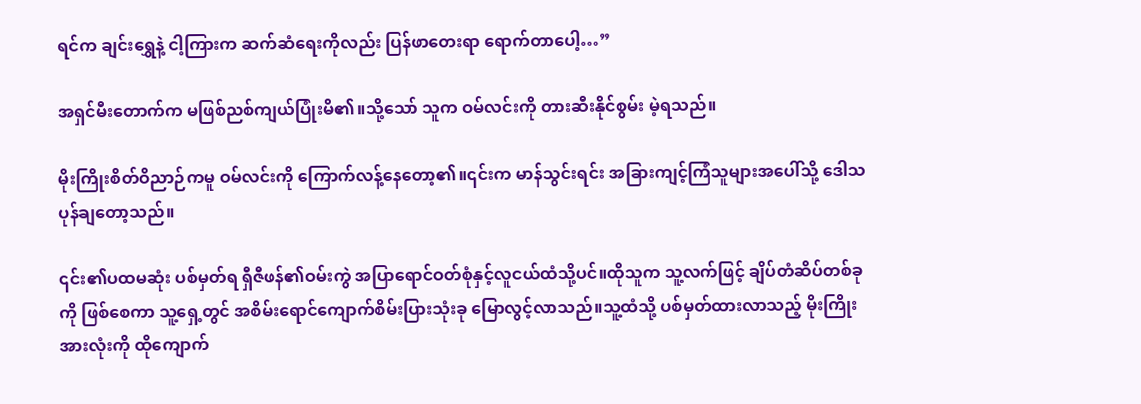ရင်က ချင်းရွှေနဲ့ ငါ့ကြားက ဆက်ဆံရေးကိုလည်း ပြန်ဖာတေးရာ ရောက်တာပေါ့…”

အရှင်မီးတောက်က မဖြစ်ညစ်ကျယ်ပြုံးမိ၏။သို့သော် သူက ဝမ်လင်းကို တားဆီးနိုင်စွမ်း မဲ့ရသည်။

မိုးကြိုးစိတ်ဝိညာဉ်ကမူ ဝမ်လင်းကို ကြောက်လန့်နေတော့၏။၎င်းက မာန်သွင်းရင်း အခြားကျင့်ကြံသူများအပေါ်သို့ ဒေါသပုန်ချတော့သည်။

၎င်း၏ပထမဆုံး ပစ်မှတ်ရ ရှီဇီဖန်၏ဝမ်းကွဲ အပြာရောင်ဝတ်စုံနှင့်လူငယ်ထံသို့ပင်။ထိုသူက သူ့လက်ဖြင့် ချိပ်တံဆိပ်တစ်ခုကို ဖြစ်စေကာ သူ့ရှေ့တွင် အစိမ်းရောင်ကျောက်စိမ်းပြားသုံးခု မြောလွင့်လာသည်။သူ့ထံသို့ ပစ်မှတ်ထားလာသည့် မိုးကြိုးအားလုံးကို ထိုကျောက်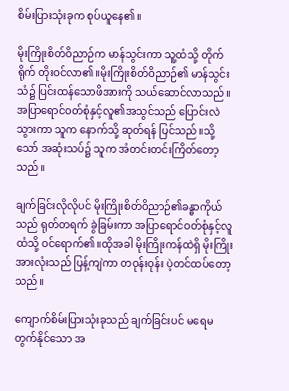စိမ်းပြားသုံးခုက စုပ်ယူနေ၏။

မိုးကြိုးစိတ်ဝိညာဉ်က မာန်သွင်းကာ သူ့ထံသို့ တိုက်ရိုက် တိုးဝင်လာ၏။မိုးကြိုးစိတ်ဝိညာဉ်၏ မာန်သွင်းသံ၌ ပြင်းထန်သောဖိအားကို သယ်ဆောင်လာသည်။အပြာရောင်ဝတ်စုံနှင့်လူ၏အသွင်သည် ပြောင်းလဲသွားကာ သူက နောက်သို့ ဆုတ်ရန် ပြင်သည်။သို့သော် အဆုံးသပ်၌ သူက အံတင်းတင်းကြိတ်တော့သည်။

ချက်ခြင်းလိုလိုပင် မိုးကြိုးစိတ်ဝိညာဉ်၏ခန္ဓာကိုယ်သည် ရုတ်တရက် ခွဲခြမ်းကာ အပြာရောင်ဝတ်စုံနှင့်လူထံသို့ ဝင်ရောက်၏။ထိုအခါ မိုးကြိုးကန်ထဲရှိ မိုးကြိုးအားလုံးသည် ပြန့်ကျဲကာ တဝုန်းဝုန်း ပဲ့တင်ထပ်တော့သည်။

ကျောက်စိမ်းပြားသုံးခုသည် ချက်ခြင်းပင် မရေမတွက်နိုင်သော အ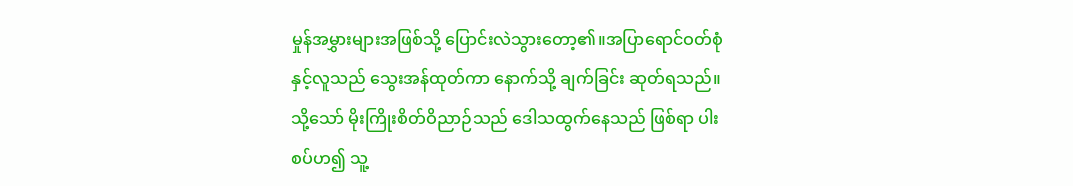မှုန်အမွှားများအဖြစ်သို့ ပြောင်းလဲသွားတော့၏။အပြာရောင်ဝတ်စုံနှင့်လူသည် သွေးအန်ထုတ်ကာ နောက်သို့ ချက်ခြင်း ဆုတ်ရသည်။သို့သော် မိုးကြိုးစိတ်ဝိညာဉ်သည် ဒေါသထွက်နေသည် ဖြစ်ရာ ပါးစပ်ဟ၍ သူ့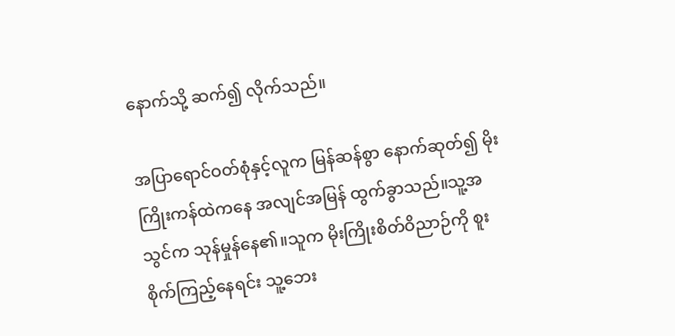နောက်သို့ ဆက်၍ လိုက်သည်။

အပြာရောင်ဝတ်စုံနှင့်လူက မြန်ဆန်စွာ နောက်ဆုတ်၍ မိုးကြိုးကန်ထဲကနေ အလျင်အမြန် ထွက်ခွာသည်။သူ့အသွင်က သုန်မှုန်နေ၏။သူက မိုးကြိုးစိတ်ဝိညာဉ်ကို စူးစိုက်ကြည့်နေရင်း သူ့ဘေး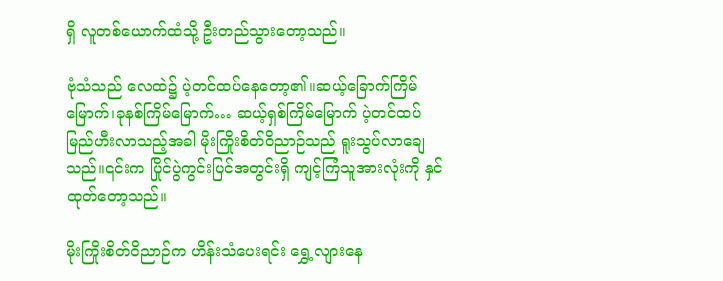ရှိ လူတစ်ယောက်ထံသို့ ဦးတည်သွားတော့သည်။

ဗုံသံသည် လေထဲ၌ ပဲ့တင်ထပ်နေတော့၏။ဆယ့်ခြောက်ကြိမ်မြောက်၊ခုနစ်ကြိမ်မြောက်… ဆယ့်ရှစ်ကြိမ်မြောက် ပဲ့တင်ထပ် မြည်ဟီးလာသည့်အခါ မိုးကြိုးစိတ်ဝိညာဉ်သည် ရူးသွပ်လာချေသည်။၎င်းက ပြိုင်ပွဲကွင်းပြင်အတွင်းရှိ ကျင့်ကြံသူအားလုံးကို နှင်ထုတ်တော့သည်။

မိုးကြိုးစိတ်ဝိညာဉ်က ဟိန်းသံပေးရင်း ရွှေ့လျားနေ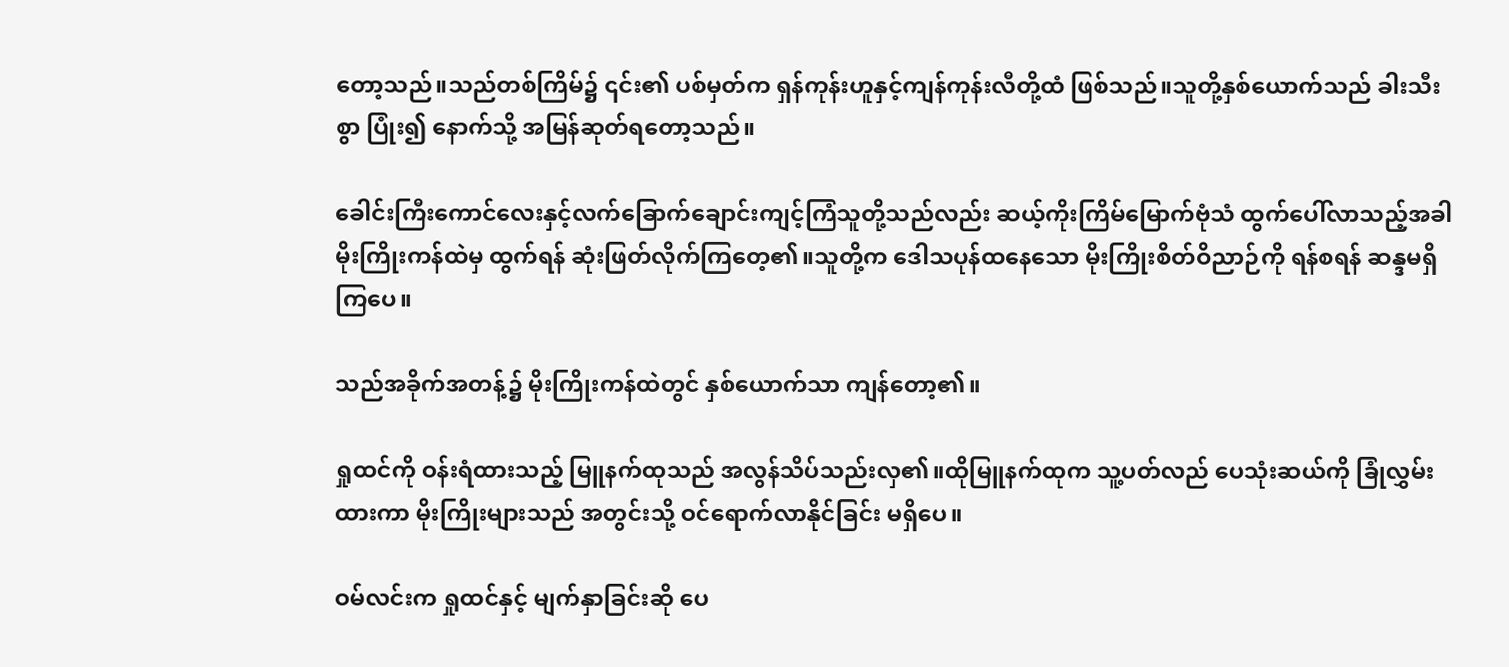တော့သည်။သည်တစ်ကြိမ်၌ ၎င်း၏ ပစ်မှတ်က ရှန်ကုန်းဟူနှင့်ကျန်ကုန်းလီတို့ထံ ဖြစ်သည်။သူတို့နှစ်ယောက်သည် ခါးသီးစွာ ပြုံး၍ နောက်သို့ အမြန်ဆုတ်ရတော့သည်။

ခေါင်းကြီးကောင်လေးနှင့်လက်ခြောက်ချောင်းကျင့်ကြံသူတို့သည်လည်း ဆယ့်ကိုးကြိမ်မြောက်ဗုံသံ ထွက်ပေါ်လာသည့်အခါ မိုးကြိုးကန်ထဲမှ ထွက်ရန် ဆုံးဖြတ်လိုက်ကြတေ့၏။သူတို့က ဒေါသပုန်ထနေသော မိုးကြိုးစိတ်ဝိညာဉ်ကို ရန်စရန် ဆန္ဒမရှိကြပေ။

သည်အခိုက်အတန့်၌ မိုးကြိုးကန်ထဲတွင် နှစ်ယောက်သာ ကျန်တော့၏။

ရှုထင်ကို ဝန်းရံထားသည့် မြူနက်ထုသည် အလွန်သိပ်သည်းလှ၏။ထိုမြူနက်ထုက သူ့ပတ်လည် ပေသုံးဆယ်ကို ခြုံလွှမ်းထားကာ မိုးကြိုးများသည် အတွင်းသို့ ဝင်ရောက်လာနိုင်ခြင်း မရှိပေ။

ဝမ်လင်းက ရှုထင်နှင့် မျက်နှာခြင်းဆို ပေ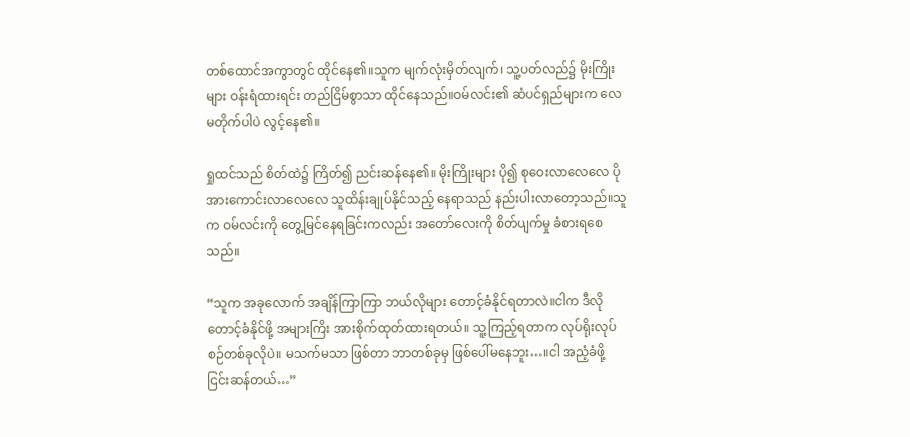တစ်ထောင်အကွာတွင် ထိုင်နေ၏။သူက မျက်လုံးမှိတ်လျက်၊ သူ့ပတ်လည်၌ မိုးကြိုးများ ဝန်းရံထားရင်း တည်ငြိမ်စွာသာ ထိုင်နေသည်။ဝမ်လင်း၏ ဆံပင်ရှည်များက လေမတိုက်ပါပဲ လွင့်နေ၏။

ရှုထင်သည် စိတ်ထဲ၌ ကြိတ်၍ ညင်းဆန်နေ၏။ မိုးကြိုးများ ပို၍ စုဝေးလာလေလေ ပိုအားကောင်းလာလေလေ သူထိန်းချုပ်နိုင်သည့် နေရာသည် နည်းပါးလာတော့သည်။သူက ဝမ်လင်းကို တွေ့မြင်နေရခြင်းကလည်း အတော်လေးကို စိတ်ပျက်မှု ခံစားရစေသည်။

“သူက အခုလောက် အချိန်ကြာကြာ ဘယ်လိုများ တောင့်ခံနိုင်ရတာလဲ။ငါက ဒီလို တောင့်ခံနိုင်ဖို့ အများကြိး အားစိုက်ထုတ်ထားရတယ်။ သူ့ကြည့်ရတာက လုပ်ရိုးလုပ်စဉ်တစ်ခုလိုပဲ။ မသက်မသာ ဖြစ်တာ ဘာတစ်ခုမှ ဖြစ်ပေါ်မနေဘူး…။ငါ အညံ့ခံဖို့ ငြင်းဆန်တယ်…”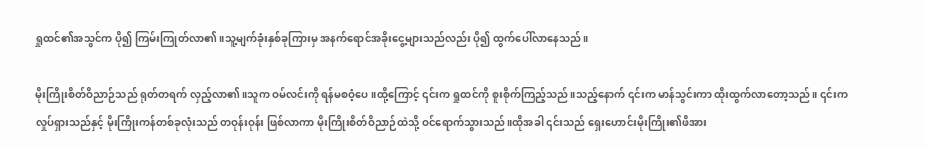ရှုထင်၏အသွင်က ပို၍ ကြမ်းကြုတ်လာ၏။သူ့မျက်ခုံးနှစ်ခုကြားမှ အနက်ရောင်အခိုးငွေ့များသည်လည်း ပို၍ ထွက်ပေါ်လာနေသည်။

မိုးကြိုးစိတ်ဝိညာဉ်သည် ရုတ်တရက် လှည့်လာ၏။သူက ဝမ်လင်းကို ရန်မစဝံ့ပေ။ထို့ကြောင့် ၎င်းက ရှုထင်ကို စူးစိုက်ကြည့်သည်။သည့်နောက် ၎င်းက မာန်သွင်းကာ ထိုးထွက်လာတော့သည်။ ၎င်းက လှုပ်ရှားသည်နှင့် မိုးကြိုးကန်တစ်ခုလုံးသည် တဝုန်းဝုန်း ဖြစ်လာကာ မိုးကြိုးစိတ်ဝိညာဉ်ထဲသို့ ဝင်ရောက်သွားသည်။ထိုအခါ ၎င်းသည် ရှေးဟောင်းမိုးကြိုး၏ဖိအား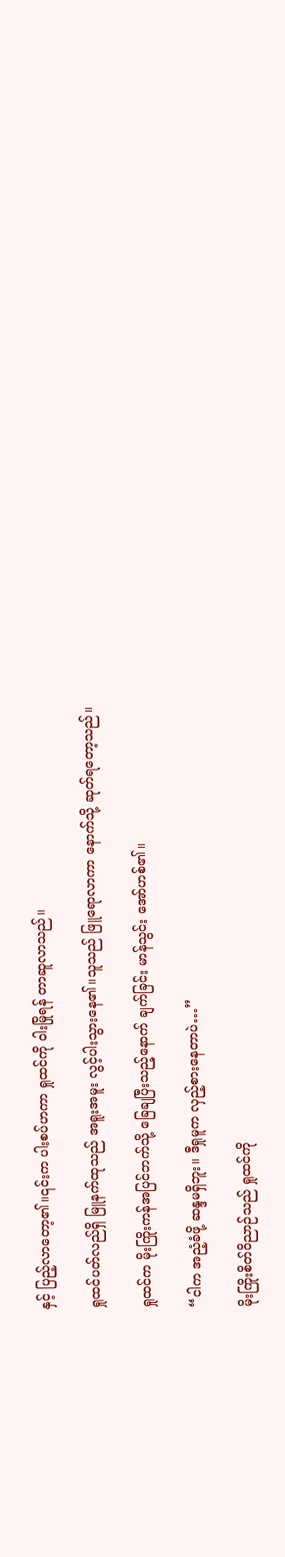နှင့် ပြည့်လာတော့၏။၎င်းက ပါးစပ်ဟကာ ရှုထင်ကို ဝါးမြိုရန် တာဆူလာသည်။

ရှုထင်ပတ်လည်ရှိ မြူနက်ထုသည် အရူးအမူး လွင့်ပါးသွားနေ၏။သူသည် ဖြူရောလာကာ နောက်သို့ ဆုတ်ရတော့သည်။

ရှုထင်က မိုးကြိုးကန်အပြင်ဘက်သို့ ခြေချပြီးသည့်နောက် ချက်ခြင်း မာန်သွင်း အော်ဟစ်၏။

“ငါက အညံ့ခံဖို့ ဆန္ဒမရှိဘူး။ ဒီရှုမူက လှည့်စားနေတာပဲ…”

မိုးကြိုးစိတ်ဝိညာဉ်သည် ရှုထင်ကို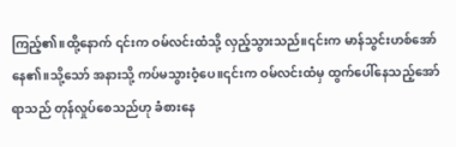ကြည့်၏။ထို့နောက် ၎င်းက ဝမ်လင်းထံသို့ လှည့်သွားသည်။၎င်းက မာန်သွင်းဟစ်အော်နေ၏။သို့သော် အနားသို့ ကပ်မသွားဝံ့ပေ။၎င်းက ဝမ်လင်းထံမှ ထွက်ပေါ်နေသည့်အော်ရာသည် တုန်လှုပ်စေသည်ဟု ခံစားနေ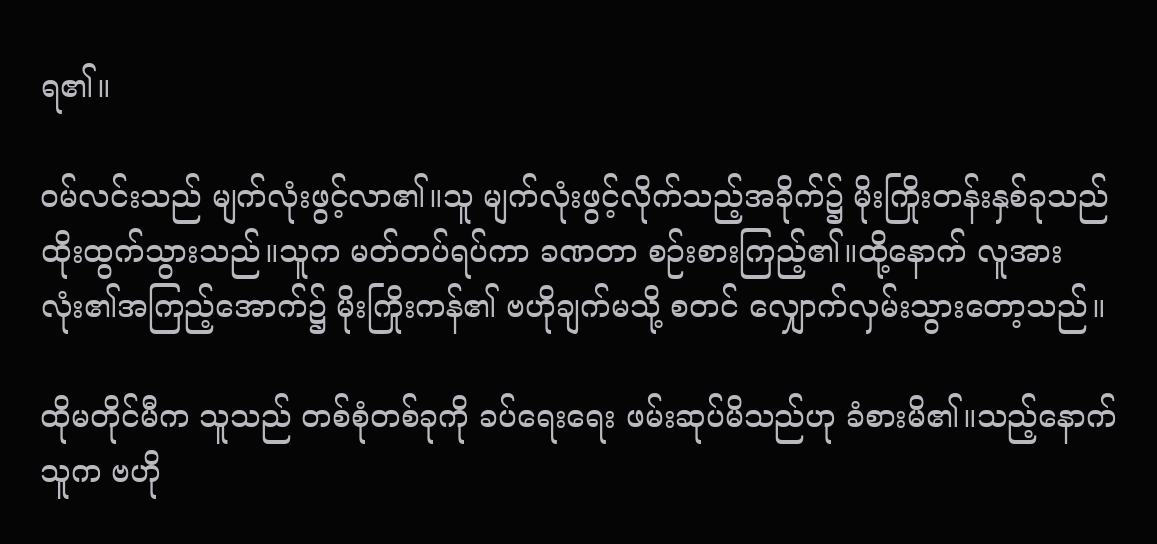ရ၏။

ဝမ်လင်းသည် မျက်လုံးဖွင့်လာ၏။သူ မျက်လုံးဖွင့်လိုက်သည့်အခိုက်၌ မိုးကြိုးတန်းနှစ်ခုသည် ထိုးထွက်သွားသည်။သူက မတ်တပ်ရပ်ကာ ခဏတာ စဉ်းစားကြည့်၏။ထို့နောက် လူအားလုံး၏အကြည့်အောက်၌ မိုးကြိုးကန်၏ ဗဟိုချက်မသို့ စတင် လျှောက်လှမ်းသွားတော့သည်။

ထိုမတိုင်မီက သူသည် တစ်စုံတစ်ခုကို ခပ်ရေးရေး ဖမ်းဆုပ်မိသည်ဟု ခံစားမိ၏။သည့်နောက် သူက ဗဟို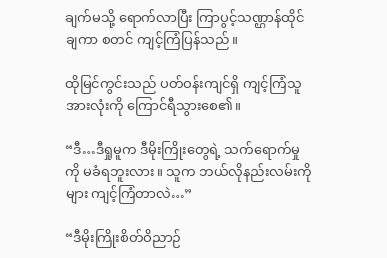ချက်မသို့ ရောက်လာပြီး ကြာပွင့်သဏ္ဌာန်ထိုင်ချကာ စတင် ကျင့်ကြံပြန်သည်။

ထိုမြင်ကွင်းသည် ပတ်ဝန်းကျင်ရှိ ကျင့်ကြံသူအားလုံးကို ကြောင်ရီသွားစေ၏။

“ဒီ…ဒီရှုမူက ဒီမိုးကြိုးတွေရဲ့ သက်ရောက်မှုကို မခံရဘူးလား။ သူက ဘယ်လိုနည်းလမ်းကိုများ ကျင့်ကြံတာလဲ…”

“ဒီမိုးကြိုးစိတ်ဝိညာဉ်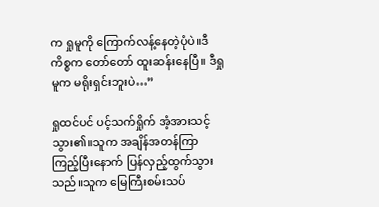က ရှုမူကို ကြောက်လန့်နေတဲ့ပုံပဲ။ဒီကိစ္စက တော်တော် ထူးဆန်းနေပြီ။ ဒီရှုမူက မရိုးရှင်းဘူးပဲ…”

ရှုထင်ပင် ပင့်သက်ရှိုက် အံ့အားသင့်သွား၏။သူက အချိန်အတန်ကြာ ကြည့်ပြီးနောက် ပြန်လှည့်ထွက်သွားသည်။သူက မြေကြီးစမ်းသပ်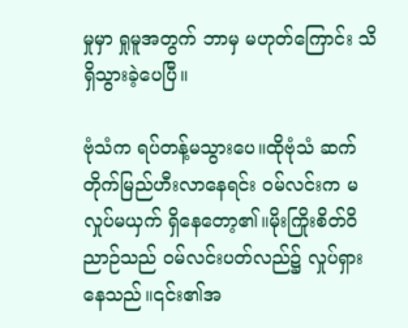မှုမှာ ရှုမူအတွက် ဘာမှ မဟုတ်ကြောင်း သိရှိသွားခဲ့ပေပြီ။

ဗုံသံက ရပ်တန့်မသွားပေ။ထိုဗုံသံ ဆက်တိုက်မြည်ဟီးလာနေရင်း ဝမ်လင်းက မလှုပ်မယှက် ရှိနေတော့၏။မိုးကြိုးစိတ်ဝိညာဉ်သည် ဝမ်လင်းပတ်လည်၌ လှုပ်ရှားနေသည်။၎င်း၏အ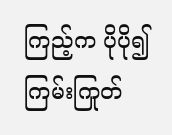ကြည့်က ပိုပို၍ ကြမ်းကြုတ်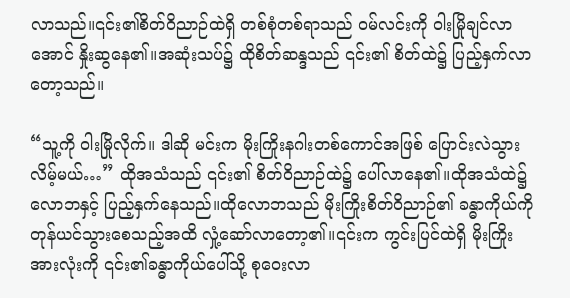လာသည်။၎င်း၏စိတ်ဝိညာဉ်ထဲရှိ တစ်စုံတစ်ရာသည် ဝမ်လင်းကို ဝါးမြိုချင်လာအောင် နှိုးဆွနေ၏။အဆုံးသပ်၌ ထိုစိတ်ဆန္ဒသည် ၎င်း၏ စိတ်ထဲ၌ ပြည့်နှက်လာတော့သည်။

“သူ့ကို ဝါးမြိုလိုက်။ ဒါဆို မင်းက မိုးကြိုးနဂါးတစ်ကောင်အဖြစ် ပြောင်းလဲသွားလိမ့်မယ်…” ထိုအသံသည် ၎င်း၏ စိတ်ဝိညာဉ်ထဲ၌ ပေါ်လာနေ၏။ထိုအသံထဲ၌ လောဘနှင့် ပြည့်နှက်နေသည်။ထိုလောဘသည် မိုးကြိုးစိတ်ဝိညာဉ်၏ ခန္ဓာကိုယ်ကို တုန်ယင်သွားစေသည့်အထိ လှုံ့ဆော်လာတော့၏။၎င်းက ကွင်းပြင်ထဲရှိ မိုးကြိုးအားလုံးကို ၎င်း၏ခန္ဓာကိုယ်ပေါ်သို့ စုဝေးလာ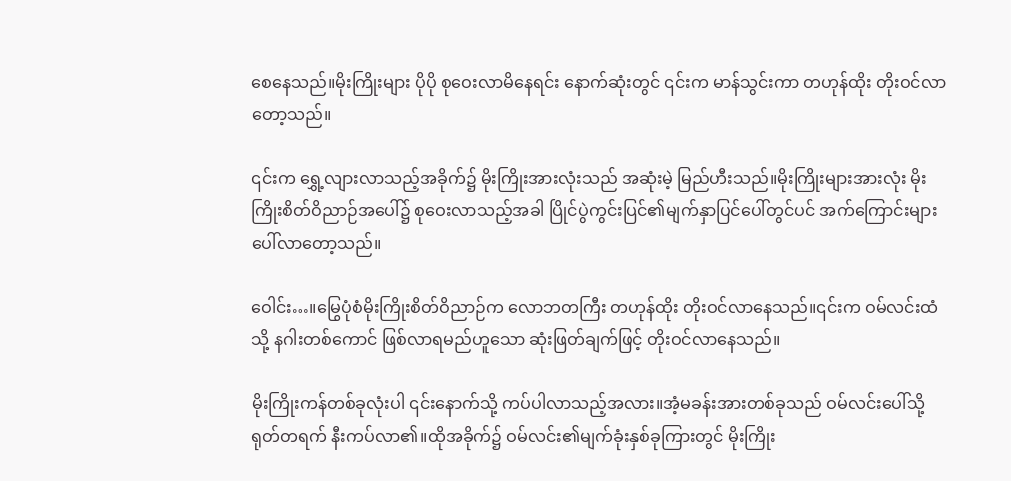စေနေသည်။မိုးကြိုးများ ပိုပို စုဝေးလာမိနေရင်း နောက်ဆုံးတွင် ၎င်းက မာန်သွင်းကာ တဟုန်ထိုး တိုးဝင်လာတော့သည်။

၎င်းက ရွှေ့လျားလာသည့်အခိုက်၌ မိုးကြိုးအားလုံးသည် အဆုံးမဲ့ မြည်ဟီးသည်။မိုးကြိုးများအားလုံး မိုးကြိုးစိတ်ဝိညာဉ်အပေါ်၌ စုဝေးလာသည့်အခါ ပြိုင်ပွဲကွင်းပြင်၏မျက်နှာပြင်ပေါ်တွင်ပင် အက်ကြောင်းများ ပေါ်လာတော့သည်။

ဝေါင်း…။မြွေပုံစံမိုးကြိုးစိတ်ဝိညာဉ်က လောဘတကြီး တဟုန်ထိုး တိုးဝင်လာနေသည်။၎င်းက ဝမ်လင်းထံသို့ နဂါးတစ်ကောင် ဖြစ်လာရမည်ဟူသော ဆုံးဖြတ်ချက်ဖြင့် တိုးဝင်လာနေသည်။

မိုးကြိုးကန်တစ်ခုလုံးပါ ၎င်းနောက်သို့ ကပ်ပါလာသည့်အလား။အံ့မခန်းအားတစ်ခုသည် ဝမ်လင်းပေါ်သို့ ရုတ်တရက် နီးကပ်လာ၏။ထိုအခိုက်၌ ဝမ်လင်း၏မျက်ခုံးနှစ်ခုကြားတွင် မိုးကြိုး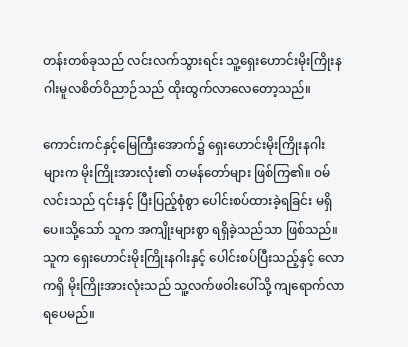တန်းတစ်ခုသည် လင်းလက်သွားရင်း သူ့ရှေးဟောင်းမိုးကြိုးနဂါးမူလစိတ်ဝိညာဉ်သည် ထိုးထွက်လာလေတော့သည်။

ကောင်းကင်နှင့်မြေကြီးအောက်၌ ရှေးဟောင်းမိုးကြိုးနဂါးများက မိုးကြိုးအားလုံး၏ တမန်တော်များ ဖြစ်ကြ၏။ ဝမ်လင်းသည် ၎င်းနှင့် ပြီးပြည့်စုံစွာ ပေါင်းစပ်ထားခဲ့ရခြင်း မရှိပေ။သို့သော် သူက အကျိုးများစွာ ရရှိခဲ့သည်သာ ဖြစ်သည်။သူက ရှေးဟောင်းမိုးကြိုးနဂါးနှင့် ပေါင်းစပ်ပြီးသည့်နှင့် လောကရှိ မိုးကြိုးအားလုံးသည် သူ့လက်ဖဝါးပေါ်သို့ ကျရောက်လာရပေမည်။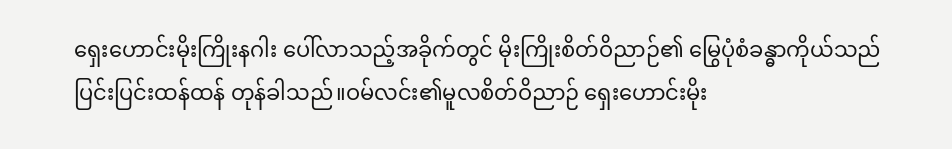ရှေးဟောင်းမိုးကြိုးနဂါး ပေါ်လာသည့်အခိုက်တွင် မိုးကြိုးစိတ်ဝိညာဉ်၏ မြွေပုံစံခန္ဓာကိုယ်သည် ပြင်းပြင်းထန်ထန် တုန်ခါသည်။ဝမ်လင်း၏မူလစိတ်ဝိညာဉ် ရှေးဟောင်းမိုး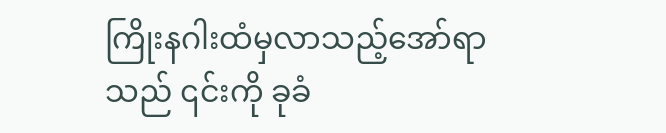ကြိုးနဂါးထံမှလာသည့်အော်ရာသည် ၎င်းကို ခုခံ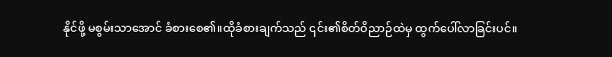နိုင်ဖို့ မစွမ်းသာအောင် ခံစားစေ၏။ထိုခံစားချက်သည် ၎င်း၏စိတ်ဝိညာဉ်ထဲမှ ထွက်ပေါ်လာခြင်းပင်။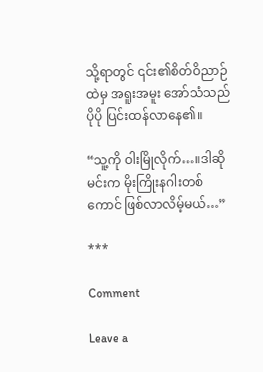သို့ရာတွင် ၎င်း၏စိတ်ဝိညာဉ်ထဲမှ အရူးအမူး အော်သံသည် ပိုပို ပြင်းထန်လာနေ၏။

“သူ့ကို ဝါးမြိုလိုက်…။ဒါဆို မင်းက မိုးကြိုးနဂါးတစ်ကောင် ဖြစ်လာလိမ့်မယ်…”

***

Comment

Leave a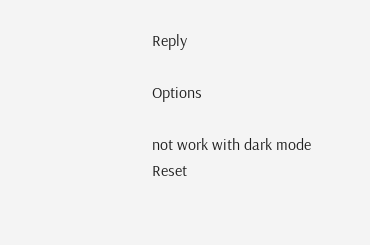Reply

Options

not work with dark mode
Reset